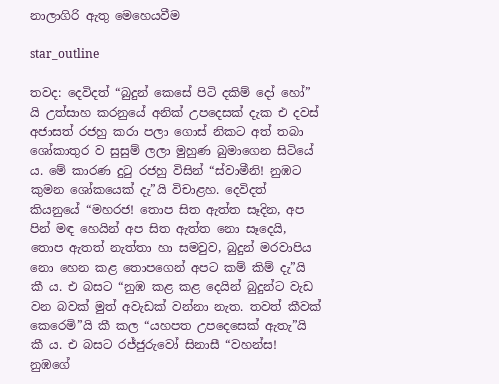නාලාගිරි ඇතු මෙහෙයවීම

star_outline

තවද: දෙවිදත් “බුදුන් කෙසේ පිටි දකිම් දෝ හෝ” යි උත්සාහ කරනුයේ අනික් උපදෙසක් දැක එ දවස් අජාසත් රජහු කරා පලා ගොස් නිකට අත් තබා ශෝකාතුර ව සුසුම් ලලා මුහුණ බුමාගෙන සිටියේ ය. මේ කාරණ දුටු රජහු විසින් “ස්වාමීනි! නුඹට කුමන ශෝකයෙක් දැ”යි විචාළහ. දෙවිදත් කියනුයේ “මහරජ! තොප සිත ඇත්ත සෑදින, අප පින් මඳ හෙයින් අප සිත ඇත්ත නො සෑදෙයි, තොප ඇතත් නැත්තා හා සමවුව, බුදුන් මරවාපිය නො හෙන කළ තොපගෙන් අපට කම් කිම් දැ”යි කී ය. එ බසට “නුඹ කළ කළ දෙයින් බුදුන්ට වැඩ වන බවක් මුත් අවැඩක් වන්නා නැත. තවත් කීවක් කෙරෙමි”යි කී කල “යහපත උපදෙසෙක් ඇතැ”යි කී ය. එ බසට රජ්ජුරුවෝ සිනාසී “වහන්ස! නුඹගේ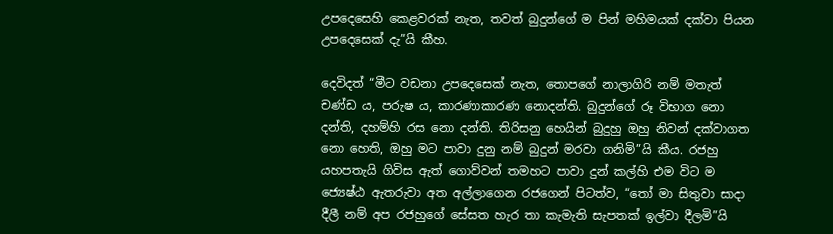උපදෙසෙහි කෙළවරක් නැත, තවත් බුදුන්ගේ ම පින් මහිමයක් දක්වා පියන උපදෙසෙක් දැ”යි කීහ.

දෙවිදත් “මීට වඩනා උපදෙසෙක් නැත, තොපගේ නාලාගිරි නම් මතැත් චණ්ඩ ය, පරුෂ ය, කාරණාකාරණ නොදන්ති. බුදුන්ගේ රූ විභාග නො දන්ති, දහම්හි රස නො දන්ති. තිරිසනු හෙයින් බුදුහු ඔහු නිවන් දක්වාගත නො හෙති, ඔහු මට පාවා දුනු නම් බුදුන් මරවා ගනිමි”යි කීය. රජහු යහපතැයි ගිවිස ඇත් ගොව්වන් තමහට පාවා දුන් කල්හි එම විට ම ජ්‍යෙෂ්ඨ ඇතරුවා අත අල්ලාගෙන රජගෙන් පිටත්ව, “තෝ මා සිතුවා සාදා දීලී නම් අප රජහුගේ සේසත හැර තා කැමැති සැපතක් ඉල්වා දීලමි”යි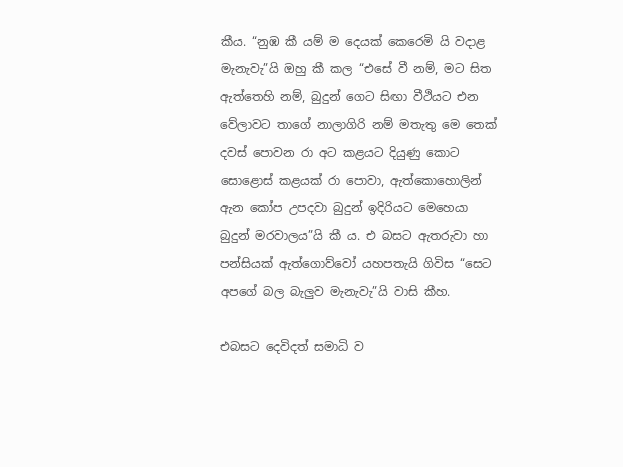කීය. “නුඹ කී යම් ම දෙයක් කෙරෙමි යි වදාළ මැනැවැ”යි ඔහු කී කල “එසේ වී නම්, මට සිත ඇත්තෙහි නම්, බුදුන් ගෙට සිඟා වීථියට එන වේලාවට තාගේ නාලාගිරි නම් මතැතු මෙ තෙක් දවස් පොවන රා අට කළයට දියුණු කොට සොළොස් කළයක් රා පොවා, ඇත්කොහොලින් ඇන කෝප උපදවා බුදුන් ඉදිරියට මෙහෙයා බුදුන් මරවාලය”යි කී ය. එ බසට ඇතරුවා හා පන්සියක් ඇත්ගොව්වෝ යහපතැයි ගිවිස “සෙට අපගේ බල බැලුව මැනැවැ”යි වාසි කීහ.

එබසට දෙවිදත් සමාධි ව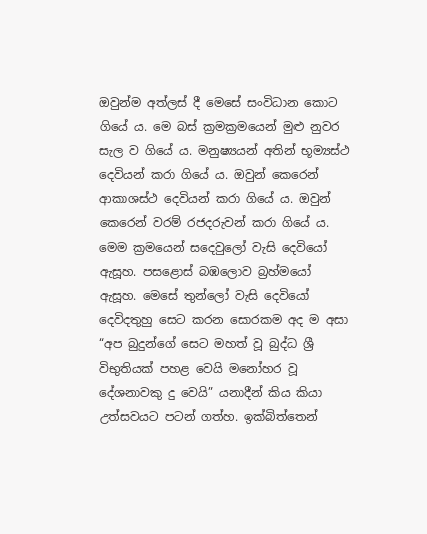ඔවුන්ම අත්ලස් දී මෙසේ සංවිධාන කොට ගියේ ය. මෙ බස් ක්‍රමක්‍රමයෙන් මුළු නුවර සැල ව ගියේ ය. මනුෂ්‍යයන් අතින් භූම්‍යස්ථ දෙවියන් කරා ගියේ ය. ඔවුන් කෙරෙන් ආකාශස්ථ දෙවියන් කරා ගියේ ය. ඔවුන් කෙරෙන් වරම් රජදරුවන් කරා ගියේ ය. මෙම ක්‍රමයෙන් සදෙවුලෝ වැසි දෙවියෝ ඇසූහ. පසළොස් බඹලොව බ්‍රහ්මයෝ ඇසූහ. මෙසේ තුන්ලෝ වැසි දෙවියෝ දෙවිදතුහු සෙට කරන සොරකම අද ම අසා “අප බුදුන්ගේ සෙට මහත් වූ බුද්ධ ශ්‍රී විභුතියක් පහළ වෙයි මනෝහර වූ දේශනාවකු දු වෙයි” යනාදීන් කිය කියා උත්සවයට පටන් ගත්හ. ඉක්බිත්තෙන්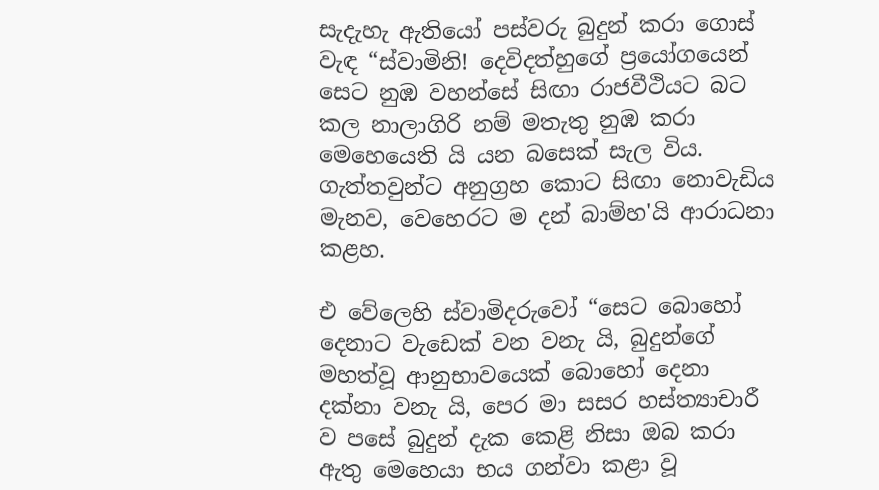සැදැහැ ඇතියෝ පස්වරු බුදුන් කරා ගොස් වැඳ “ස්වාමිනි! දෙවිදත්හුගේ ප්‍රයෝගයෙන් සෙට නුඹ වහන්සේ සිඟා රාජවීථියට බට කල නාලාගිරි නම් මතැතු නුඹ කරා මෙහෙයෙති යි යන බසෙක් සැල විය. ගැත්තවුන්ට අනුග්‍රහ කොට සිඟා නොවැඩිය මැනව, වෙහෙරට ම දන් බාම්හ'යි ආරාධනා කළහ.

එ වේලෙහි ස්වාමිදරුවෝ “සෙට බොහෝ දෙනාට වැඩෙක් වන වනැ යි, බුදුන්ගේ මහත්වූ ආනුභාවයෙක් බොහෝ දෙනා දක්නා වනැ යි, පෙර මා සසර හස්ත්‍යාචාරී ව පසේ බුදුන් දැක කෙළි නිසා ඔබ කරා ඇතු මෙහෙයා භය ගන්වා කළා වූ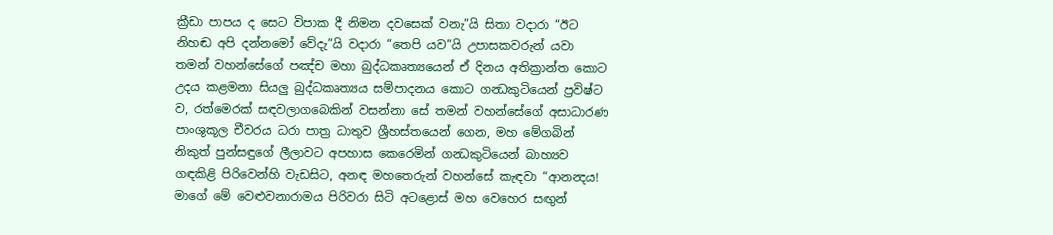ක්‍රීඩා පාපය ද සෙට විපාක දී නිමන දවසෙක් වනැ”යි සිතා වදාරා “ඊට නිහඬ අපි දන්නමෝ වේදැ”යි වදාරා “තෙපි යව”යි උපාසකවරුන් යවා තමන් වහන්සේගේ පඤ්ච මහා බුද්ධකෘත්‍යයෙන් ඒ දිනය අතික්‍රාන්ත කොට උදය කළමනා සියලු බුද්ධකෘත්‍යය සම්පාදනය කොට ගන්‍ධකුටියෙන් ප්‍රවිෂ්ට ව, රත්මෙරක් සඳවලාගබෙකින් වසන්නා සේ තමන් වහන්සේගේ අසාධාරණ පාංශුකූල චීවරය ධරා පාත්‍ර ධාතුව ශ්‍රීහස්තයෙන් ගෙන, මහ මේගබින් නිකුත් පුන්සඳුගේ ලීලාවට අපහාස කෙරෙමින් ගන්‍ධකුටියෙන් බාහ්‍යව ගඳකිළි පිරිවෙන්හි වැඩසිට, අනඳ මහතෙරුන් වහන්සේ කැඳවා “ආනන්‍දය! මාගේ මේ වෙළුවනාරාමය පිරිවරා සිටි අටළොස් මහ වෙහෙර සඟුන්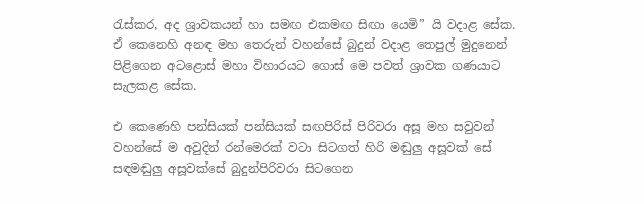රැස්කර, අද ශ්‍රාවකයන් හා සමඟ එකමඟ සිඟා යෙමි” යි වදාළ සේක. ඒ කෙනෙහි අනඳ මහ තෙරුන් වහන්සේ බුදුන් වදාළ තෙපුල් මුදුනෙන් පිළිගෙන අටළොස් මහා විහාරයට ගොස් මෙ පවත් ශ්‍රාවක ගණයාට සැලකළ සේක.

එ කෙණෙහි පන්සියක් පන්සියක් සඟපිරිස් පිරිවරා අසූ මහ සවුවන් වහන්සේ ම අවුදින් රන්මෙරක් වටා සිටගත් හිරි මඬුලු අසූවක් සේ සඳමඬුලු අසූවක්සේ බුදුන්පිරිවරා සිටගෙන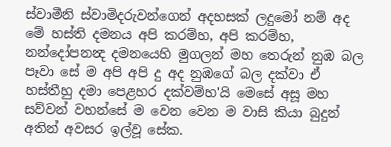ස්වාමීනි ස්වාමිදරුවන්ගෙන් අදහසක් ලදුමෝ නම් අද මේ හස්ති දමනය අපි කරම්හ, අපි කරම්හ, නන්දෝපනන්‍ද දමනයෙහි මුගලන් මහ තෙරුන් නුඹ බල පෑවා සේ ම අපි අපි දු අද නුඹගේ බල දක්වා ඒ හස්තීහු දමා පෙළහර දක්වම්හ'යි මෙසේ අසූ මහ සව්වන් වහන්සේ ම වෙන වෙන ම වාසි කියා බුදුන් අතින් අවසර ඉල්වූ සේක.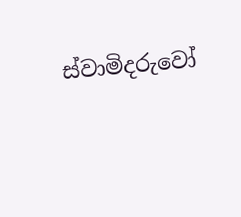ස්වාමිදරුවෝ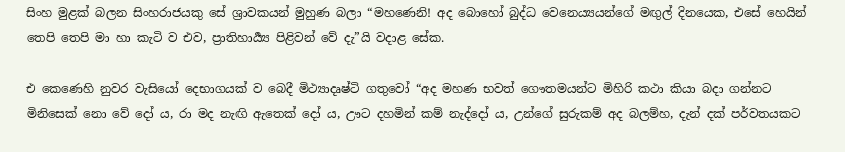සිංහ මුළක් බලන සිංහරාජයකු සේ ශ්‍රාවකයන් මුහුණ බලා “මහණෙනි! අද බොහෝ බුද්ධ වෙනෙය්‍යයන්ගේ මඟුල් දිනයෙක, එසේ හෙයින් තෙපි තෙපි මා හා කැටි ව එව, ප්‍රාතිහාර්‍ය්‍ය පිළිවන් වේ දැ”යි වදාළ සේක.

එ කෙණෙහි නුවර වැසියෝ දෙභාගයක් ව බෙදී මිථ්‍යාදෘෂ්ටි ගතුවෝ “අද මහණ භවත් ගෞතමයන්ට මිහිරි කථා කියා බදා ගන්නට මිනිසෙක් නො වේ දෝ ය, රා මද නැඟි ඇතෙක් දෝ ය, ඌට දහමින් කම් නැද්දෝ ය, උන්ගේ සුරුකම් අද බලම්හ, දැන් දක් පර්වතයකට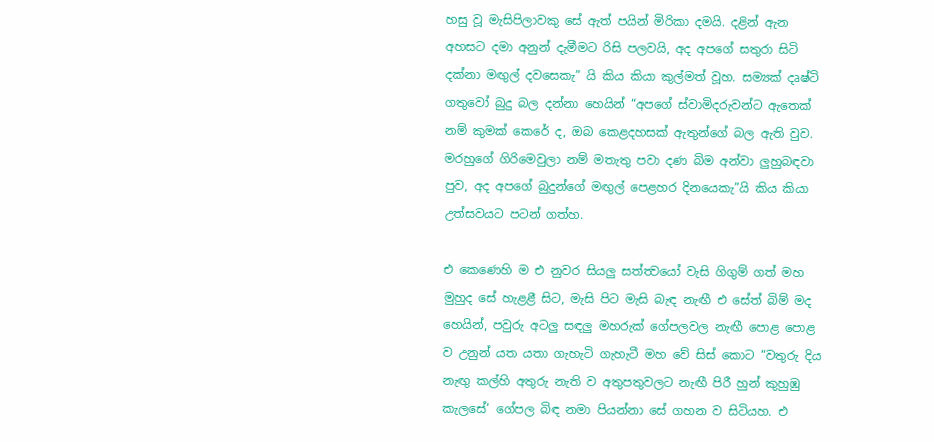හසු වූ මැසිපිලාවකු සේ ඇත් පයින් මිරිකා දමයි. දළින් ඇන අහසට දමා අනුන් දැමීමට රිසි පලවයි, අද අපගේ සතුරා සිටි දක්නා මඟුල් දවසෙකැ” යි කිය කියා කුල්මත් වූහ. සම්‍යක් දෘෂ්ටි ගතුවෝ බුදු බල දන්නා හෙයින් “අපගේ ස්වාමිදරුවන්ට ඇතෙක් නම් කුමක් කෙරේ ද, ඔබ කෙළදහසක් ඇතුන්ගේ බල ඇති වුව. මරහුගේ ගිරිමෙවුලා නම් මතැතු පවා දණ බිම අන්වා ලුහුබඳවා පුව, අද අපගේ බුදුන්ගේ මඟුල් පෙළහර දිනයෙකැ”යි කිය කියා උත්සවයට පටන් ගත්හ.

එ කෙණෙහි ම එ නුවර සියලු සත්ත්‍වයෝ වැසි ගිගුම් ගත් මහ මුහුද සේ හැළළී සිට, මැසි පිට මැසි බැඳ නැඟී එ සේත් බිම් මද හෙයින්, පවුරු අටලු සඳලු මහරුක් ගේපලවල නැඟී පොළ පොළ ව උනුන් යත යතා ගැහැටි ගැහැටී මහ වේ සිස් කොට “වතුරු දිය නැඟු කල්හි අතුරු නැති ව අතුපතුවලට නැඟී පිරී හුන් කුහුඹු කැලසේ’ ගේපල බිඳ නමා පියන්නා සේ ගහන ව සිටියහ. එ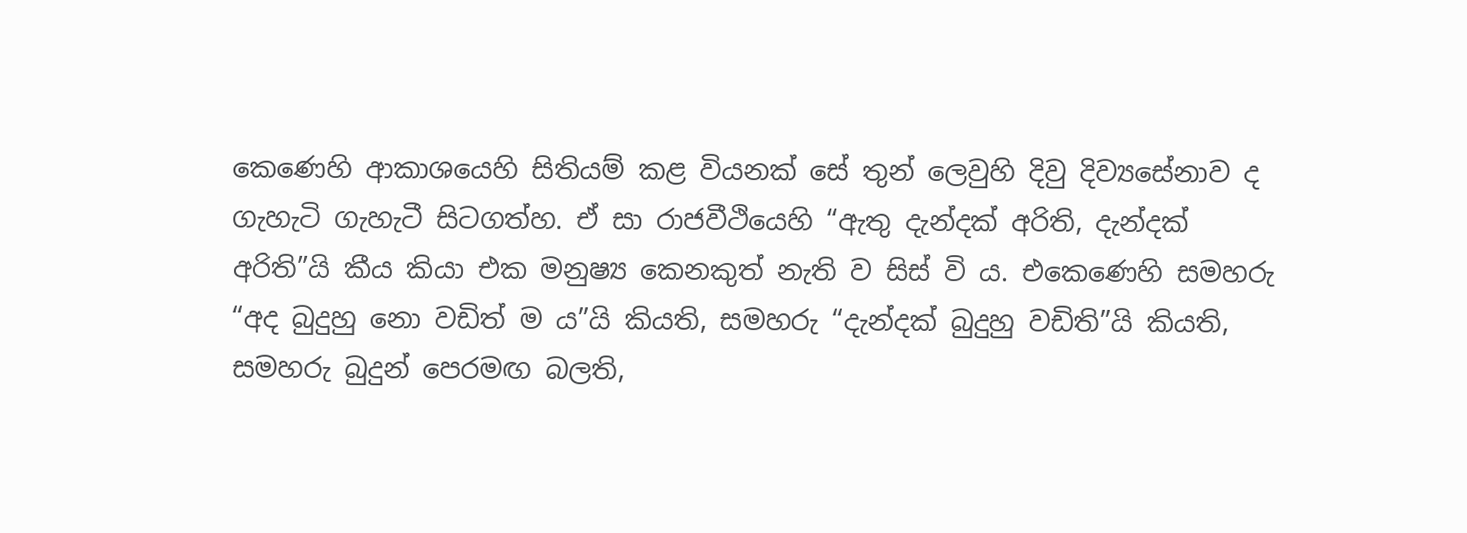කෙණෙහි ආකාශයෙහි සිතියම් කළ වියනක් සේ තුන් ලෙවුහි දිවු දිව්‍යසේනාව ද ගැහැටි ගැහැටී සිටගත්හ. ඒ සා රාජවීථියෙහි “ඇතු දැන්දක් අරිති, දැන්දක් අරිති”යි කීය කියා එක මනුෂ්‍ය කෙනකුත් නැති ව සිස් වි ය. එකෙණෙහි සමහරු “අද බුදුහු නො වඩිත් ම ය”යි කියති, සමහරු “දැන්දක් බුදුහු වඩිති”යි කියති, සමහරු බුදුන් පෙරමඟ බලති,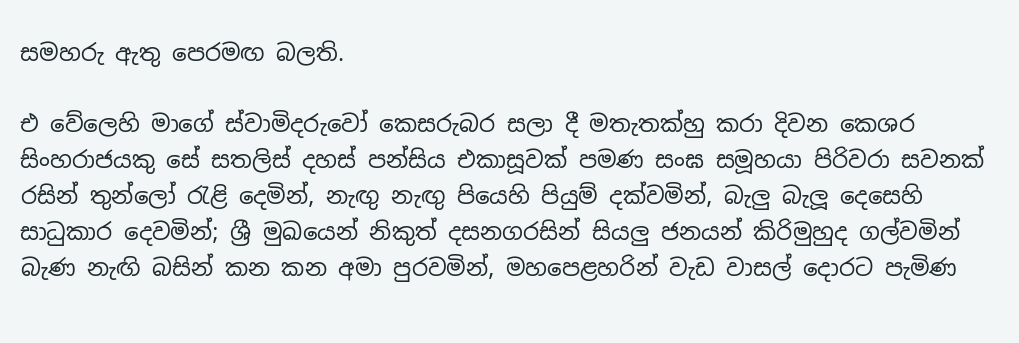සමහරු ඇතු පෙරමඟ බලති.

එ වේලෙහි මාගේ ස්වාමිදරුවෝ කෙසරුබර සලා දී මතැතක්හු කරා දිවන කෙශර සිංහරාජයකු සේ සතලිස් දහස් පන්සිය එකාසූවක් පමණ සංඝ සමූහයා පිරිවරා සවනක් රසින් තුන්ලෝ රැළි දෙමින්, නැඟු නැඟු පියෙහි පියුම් දක්වමින්, බැලු බැලූ දෙසෙහි සාධුකාර දෙවමින්; ශ්‍රී මුඛයෙන් නිකුත් දසනගරසින් සියලු ජනයන් කිරිමුහුද ගල්වමින් බැණ නැඟි බසින් කන කන අමා පුරවමින්, මහපෙළහරින් වැඩ වාසල් දොරට පැමිණ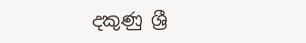දකුණු ශ්‍රී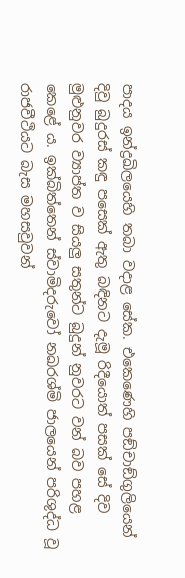පාදය ඉන්ද්‍රඛිලයෙහි තබා වදාළ සේක. එකෙණෙහි පඞ්චාඞ්ගුලියෙන් දිවු බුදුරස් කඳු පසෙක් ඇතු බඳිනට දැමූ රිදීයොත් පසක් සේ දිව මුළුනුවර ව්‍යාප්ත ව සියලු සතුන්ට බුදුන් නුවරට වන් බව පහළ කෙළේ ය. ඉක්බිත්තෙන් ස්වාමිදරුවෝ නඛරශ්මි ජාලයෙන් පරිශුද්ධ වූ රාජවීථියට බැස මහසවුවන්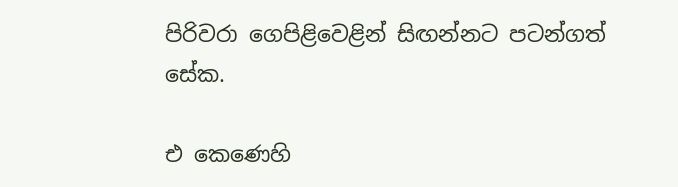පිරිවරා ගෙපිළිවෙළින් සිඟන්නට පටන්ගත් සේක.

එ කෙණෙහි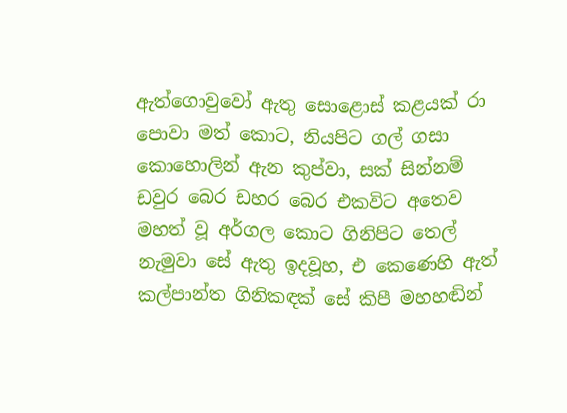ඇත්ගොවුවෝ ඇතු සොළොස් කළයක් රා පොවා මත් කොට, නියපිට ගල් ගසා කොහොලින් ඇන කුප්වා, සක් සින්නම් ඩවුර බෙර ඩහර බෙර එකවිට අතෙව මහත් වූ අර්ගල කොට ගිනිපිට තෙල් නැමුවා සේ ඇතු ඉදවූහ, එ කෙණෙහි ඇත් කල්පාන්ත ගිනිකඳක් සේ කිපී මහහඬින්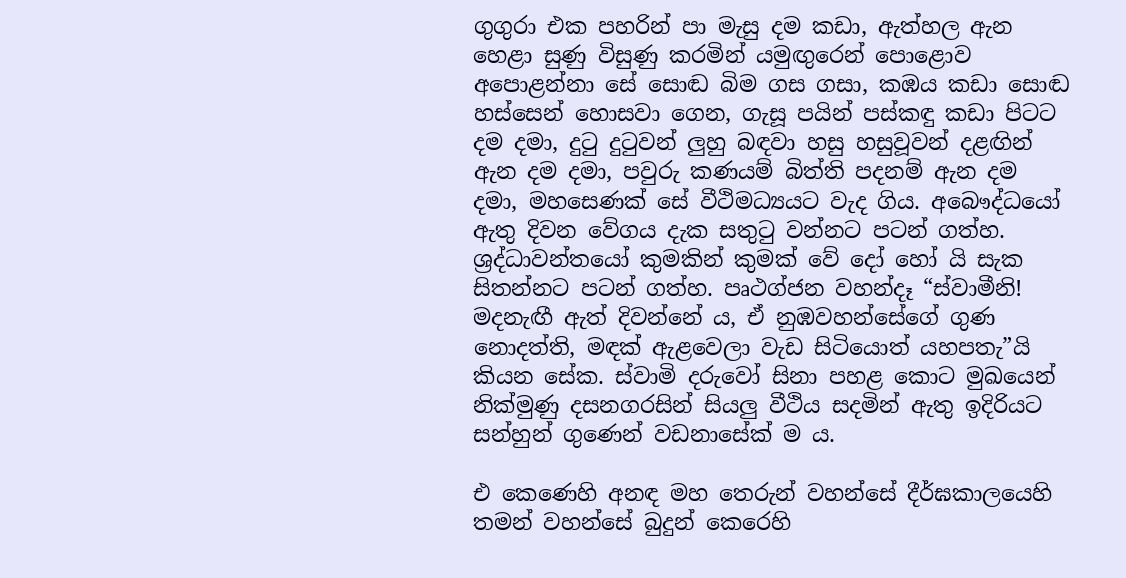ගුගුරා එක පහරින් පා මැසු දම කඩා, ඇත්හල ඇන හෙළා සුණු විසුණු කරමින් යමුඟුරෙන් පොළොව අපොළන්නා සේ සොඬ බිම ගස ගසා, කඹය කඩා සොඬ හස්සෙන් හොසවා ගෙන, ගැසූ පයින් පස්කඳු කඩා පිටට දම දමා, දුටු දුටුවන් ලුහු බඳවා හසු හසුවූවන් දළඟින් ඇන දම දමා, පවුරු කණයම් බිත්ති පදනම් ඇන දම දමා, මහසෙණක් සේ වීථිමධ්‍යයට වැද ගිය. අබෞද්ධයෝ ඇතු දිවන වේගය දැක සතුටු වන්නට පටන් ගත්හ. ශ්‍රද්ධාවන්තයෝ කුමකින් කුමක් වේ දෝ හෝ යි සැක සිතන්නට පටන් ගත්හ. පෘථග්ජන වහන්දෑ “ස්වාමීනි! මදනැඟී ඇත් දිවන්නේ ය, ඒ නුඹවහන්සේගේ ගුණ නොදත්ති, මඳක් ඇළවෙලා වැඩ සිටියොත් යහපතැ”යි කියන සේක. ස්වාමි දරුවෝ සිනා පහළ කොට මුඛයෙන් නික්මුණු දසනගරසින් සියලු වීථිය සදමින් ඇතු ඉදිරියට සන්හුන් ගුණෙන් වඩනාසේක් ම ය.

එ කෙණෙහි අනඳ මහ තෙරුන් වහන්සේ දීර්ඝකාලයෙහි තමන් වහන්සේ බුදුන් කෙරෙහි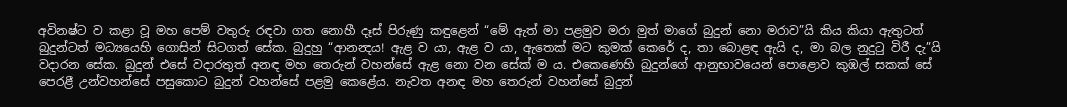අවිනෂ්ට ව කළා වූ මහ පෙම් වතුරු රඳවා ගත නොහී දෑස් පිරුණු කඳුළෙන් “මේ ඇත් මා පළමුව මරා මුත් මාගේ බුදුන් නො මරාව”යි කිය කියා ඇතුටත් බුදුන්ටත් මධ්‍යයෙහි ගොසින් සිටගත් සේක. බුදුහු “ආනන්‍දය! ඇළ ව යා, ඇළ ව යා, ඇතෙක් මට කුමක් කෙරේ ද, තා බොළඳ ඇයි ද, මා බල නුදුටු විරී දැ”යි වදාරන සේක. බුදුන් එසේ වදාරතුත් අනඳ මහ තෙරුන් වහන්සේ ඇළ නො වන සේක් ම ය. එකෙණෙහි බුදුන්ගේ ආනුභාවයෙන් පොළොව කුඹල් සකක් සේ පෙරළී උන්වහන්සේ පසුකොට බුදුන් වහන්සේ පළමු කෙළේය. නැවත අනඳ මහ තෙරුන් වහන්සේ බුදුන්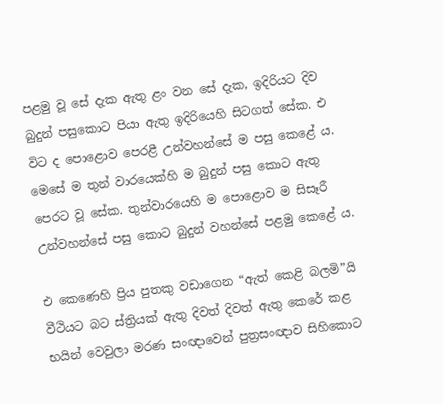පළමු වූ සේ දැක ඇතු ළං වන සේ දැක, ඉදිරියට දිව බුදුන් පසුකොට පියා ඇතු ඉදිරියෙහි සිටගත් සේක. එ විට ද පොළොව පෙරළී උන්වහන්සේ ම පසු කෙළේ ය. මෙසේ ම තුන් වාරයෙක්හි ම බුදුන් පසු කොට ඇතු පෙරට වූ සේක. තුන්වාරයෙහි ම පොළොව ම සිසෑරී උන්වහන්සේ පසු කොට බුදුන් වහන්සේ පළමු කෙළේ ය.

එ කෙණෙහි ප්‍රිය පුතකු වඩාගෙන “ඇත් කෙළි බලමි”යි වීථියට බට ස්ත්‍රියක් ඇතු දිවත් දිවත් ඇතු කෙරේ කළ භයින් වෙවුලා මරණ සංඥාවෙන් පුත්‍රසංඥාව සිහිකොට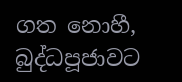ගත නොහී, බුද්ධපූජාවට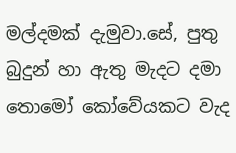මල්දමක් දැමුවා.සේ, පුතු බුදුන් හා ඇතු මැදට දමා තොමෝ කෝවේයකට වැද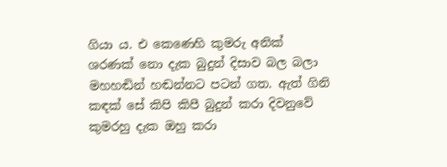ගියා ය. එ කෙණෙහි කුමරු අනික් ශරණක් නො දැක බුදුන් දිසාව බල බලා මහහඬින් හඬන්නට පටන් ගත. ඇත් ගිනි කඳක් සේ කිපි කිපී බුදුන් කරා දිවනුවේ කුමරහු දැක ඔහු කරා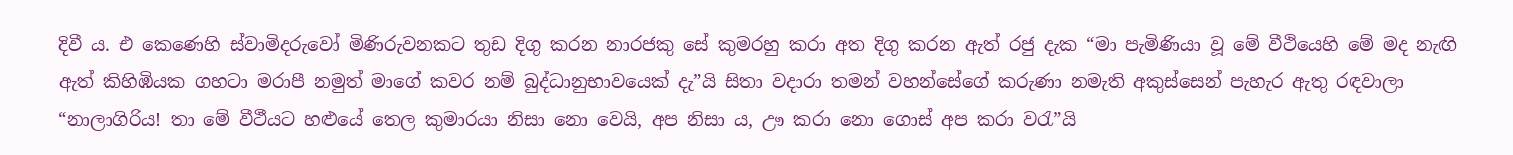දිවී ය. එ කෙණෙහි ස්වාමිදරුවෝ මිණිරුවනකට තුඩ දිගු කරන නාරජකු සේ කුමරහු කරා අත දිගු කරන ඇත් රජු දැක “මා පැමිණියා වූ මේ වීථියෙහි මේ මද නැඟි ඇත් කිහිඹියක ගහටා මරාපී නමුත් මාගේ කවර නම් බුද්ධානුභාවයෙක් දැ”යි සිතා වදාරා තමන් වහන්සේගේ කරුණා නමැති අකුස්සෙන් පැහැර ඇතු රඳවාලා “නාලාගිරිය! තා මේ වීථීයට හළුයේ තෙල කුමාරයා නිසා නො වෙයි, අප නිසා ය, ඌ කරා නො ගොස් අප කරා වරැ”යි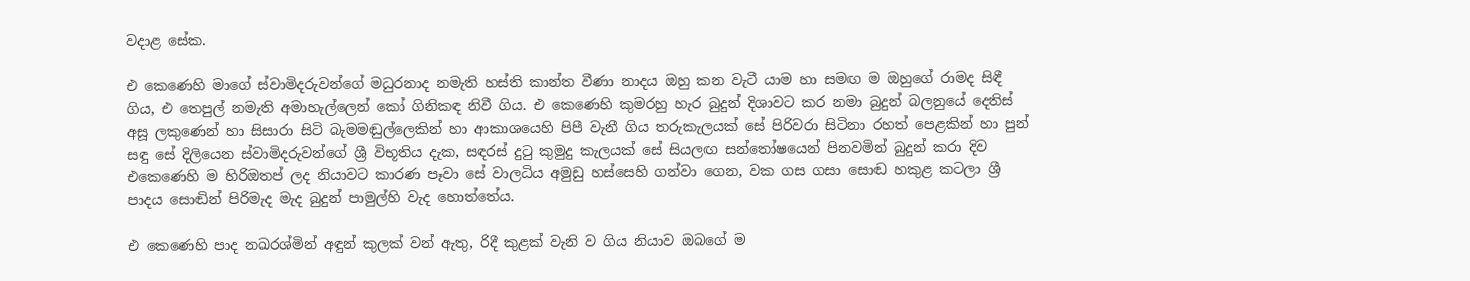වදාළ සේක.

එ කෙණෙහි මාගේ ස්වාමිදරුවන්ගේ මධුරනාද නමැති හස්ති කාන්ත වීණා නාදය ඔහු කන වැටී යාම හා සමඟ ම ඔහුගේ රාමද සිඳී ගිය, එ තෙපුල් නමැති අමාහැල්ලෙන් කෝ ගිනිකඳ නිවී ගිය. එ කෙණෙහි කුමරහු හැර බුදුන් දිශාවට කර නමා බුදුන් බලනුයේ දෙතිස් අසූ ලකුණෙන් හා සිසාරා සිටි බැමමඬුල්ලෙකින් හා ආකාශයෙහි පිපී වැනී ගිය තරුකැලයක් සේ පිරිවරා සිටිනා රහත් පෙළකින් හා පුන් සඳු සේ දිලියෙන ස්වාමිදරුවන්ගේ ශ්‍රී විභූතිය දැක, සඳරස් දුටු කුමුදු කැලයක් සේ සියලඟ සන්තෝෂයෙන් පිනවමින් බුදුන් කරා දිව එකෙණෙහි ම හිරිඔතප් ලද නියාවට කාරණ පෑවා සේ වාලධිය අමුඩු හස්සෙහි ගන්වා ගෙන, වක ගස ගසා සොඬ හකුළ කටලා ශ්‍රී පාදය සොඬින් පිරිමැද මැද බුදුන් පාමුල්හි වැද හොත්තේය.

එ කෙණෙහි පාද නඛරශ්මින් අඳුන් කුලක් වන් ඇතු, රිදී කුළක් වැනි ව ගිය නියාව ඔබගේ ම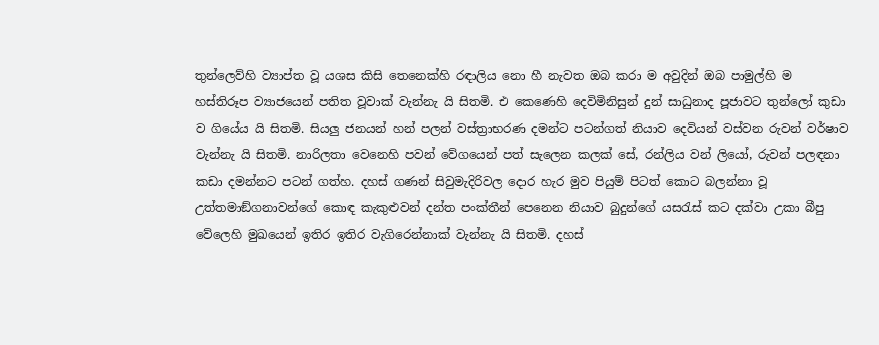තුන්ලෙව්හි ව්‍යාප්ත වූ යශස කිසි තෙනෙක්හි රඳාලිය නො හී නැවත ඔබ කරා ම අවුදින් ඔබ පාමුල්හි ම හස්තිරූප ව්‍යාජයෙන් පතිත වූවාක් වැන්නැ යි සිතමි. එ කෙණෙහි දෙවිමිනිසුන් දුන් සාධුනාද පූජාවට තුන්ලෝ කුඩා ව ගියේය යි සිතමි. සියලු ජනයන් හන් පලන් වස්ත්‍රාභරණ දමන්ට පටන්ගත් නියාව දෙවියන් වස්වන රුවන් වර්ෂාව වැන්නැ යි සිතමි. නාරිලතා වෙනෙහි පවන් වේගයෙන් පත් සැලෙන කලක් සේ, රන්ලිය වන් ලියෝ, රුවන් පලඳනා කඩා දමන්නට පටන් ගත්හ. දහස් ගණන් සිවුමැදිරිවල දොර හැර මුව පියුම් පිටත් කොට බලන්නා වූ උත්තමාඞ්ගනාවන්ගේ කොඳ කැකුළුවන් දන්ත පංක්තීන් පෙනෙන නියාව බුදුන්ගේ යසරැස් කට දක්වා උකා බීපු වේලෙහි මුඛයෙන් ඉතිර ඉතිර වැගිරෙන්නාක් වැන්නැ යි සිතමි. දහස්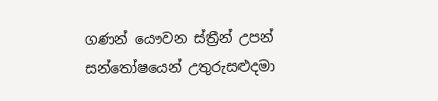ගණන් යෞවන ස්ත්‍රීන් උපන් සන්තෝෂයෙන් උතුරුසළුදමා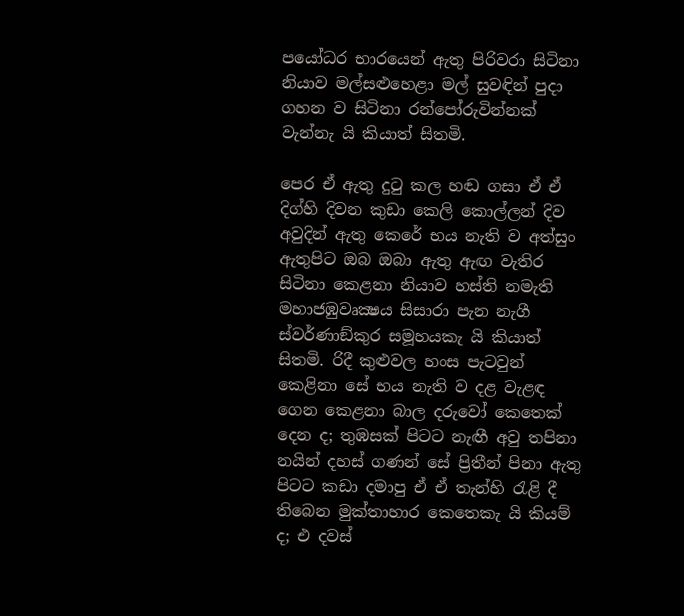පයෝධර භාරයෙන් ඇතු පිරිවරා සිටිනා නියාව මල්සළුහෙළා මල් සුවඳින් පුදා ගහන ව සිටිනා රන්පෝරුවින්නක් වැන්නැ යි කියාත් සිතමි.

පෙර ඒ ඇතු දුටු කල හඬ ගසා ඒ ඒ දිග්හි දිවන කුඩා කෙලි කොල්ලන් දිව අවුදින් ඇතු කෙරේ භය නැති ව අත්සුං ඇතුපිට ඔබ ඔබා ඇතු ඇඟ වැතිර සිටිනා කෙළනා නියාව හස්ති නමැති මහාජඹුවෘක්‍ෂය සිසාරා පැන නැගී ස්වර්ණාඞ්කුර සමූහයකැ යි කියාත් සිතමි. රිදී කුළුවල හංස පැටවුන් කෙළිනා සේ භය නැති ව දළ වැළඳ ගෙන කෙළනා බාල දරුවෝ කෙතෙක් දෙන ද; තුඹසක් පිටට නැඟී අවු තපිනා නයින් දහස් ගණන් සේ ප්‍රිතීන් පිනා ඇතු පිටට කඩා දමාපු ඒ ඒ තැන්හි රැළි දී තිබෙන මුක්තාහාර කෙතෙකැ යි කියම් ද; එ දවස්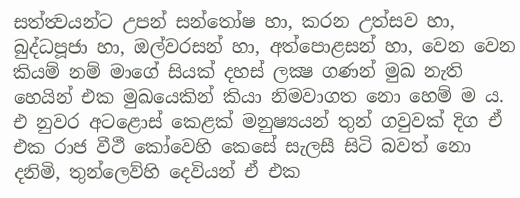සත්ත්‍වයන්ට උපන් සන්තෝෂ හා, කරන උත්සව හා, බුද්ධපූජා හා, ඔල්වරසන් හා, අත්පොළසන් හා, වෙන වෙන කියම් නම් මාගේ සියක් දහස් ලක්‍ෂ ගණන් මුඛ නැති හෙයින් එක මුඛයෙකින් කියා නිමවාගත නො හෙම් ම ය. එ නුවර අටළොස් කෙළක් මනුෂ්‍යයන් තුන් ගවුවක් දිග ඒ එක රාජ වීථී කෝවෙහි කෙසේ සැලසී සිටි බවත් නො දනිමි, තුන්ලෙව්හි දෙවියන් ඒ එක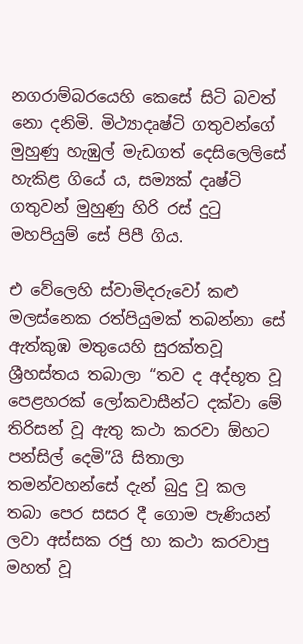නගරාම්බරයෙහි කෙසේ සිටි බවත් නො දනිමි. මිථ්‍යාදෘෂ්ටි ගතුවන්ගේ මුහුණු හැඹුල් මැඩගත් දෙසිලෙලිසේ හැකිළ ගියේ ය, සම්‍යක් දෘෂ්ටි ගතුවන් මුහුණු හිරි රස් දුටු මහපියුම් සේ පිපී ගිය.

එ වේලෙහි ස්වාමිදරුවෝ කළු මලස්නෙක රත්පියුමක් තබන්නා සේ ඇත්කුඹ මතුයෙහි සුරක්තවූ ශ්‍රීහස්තය තබාලා “තව ද අද්භූත වූ පෙළහරක් ලෝකවාසීන්ට දක්වා මේ තිරිසන් වූ ඇතු කථා කරවා ඕහට පන්සිල් දෙමි”යි සිතාලා තමන්වහන්සේ දැන් බුදු වූ කල තබා පෙර සසර දී ගොම පැණියන් ලවා අස්සක රජු හා කථා කරවාපු මහත් වූ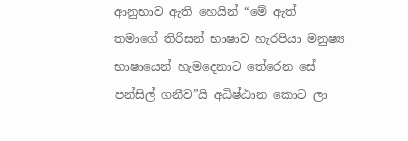ආනුභාව ඇති හෙයින් “මේ ඇත් තමාගේ තිරිසන් භාෂාව හැරපියා මනුෂ්‍ය භාෂායෙන් හැමදෙනාට තේරෙන සේ පන්සිල් ගනීව”යි අධිෂ්ඨාන කොට ලා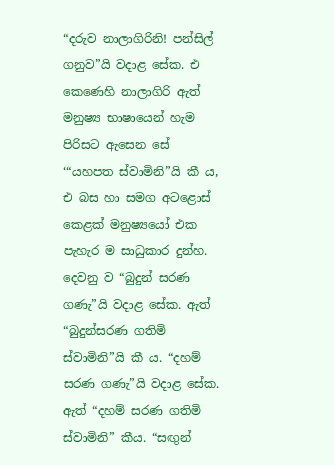“දරුව නාලාගිරිනි! පන්සිල් ගනුව”යි වදාළ සේක. එ කෙණෙහි නාලාගිරි ඇත් මනුෂ්‍ය භාෂායෙන් හැම පිරිසට ඇසෙන සේ ‘“යහපත ස්වාමිනි”යි කී ය, එ බස හා සමග අටළොස් කෙළක් මනුෂ්‍යයෝ එක පැහැර ම සාධුකාර දුන්හ. දෙවනු ව “බුදුන් සරණ ගණැ”යි වදාළ සේක. ඇත් “බුදුන්සරණ ගතිමි ස්වාමිනි”යි කී ය. “දහම් සරණ ගණැ”යි වදාළ සේක. ඇත් “දහම් සරණ ගතිමි ස්වාමිනි” කීය. “සඟුන්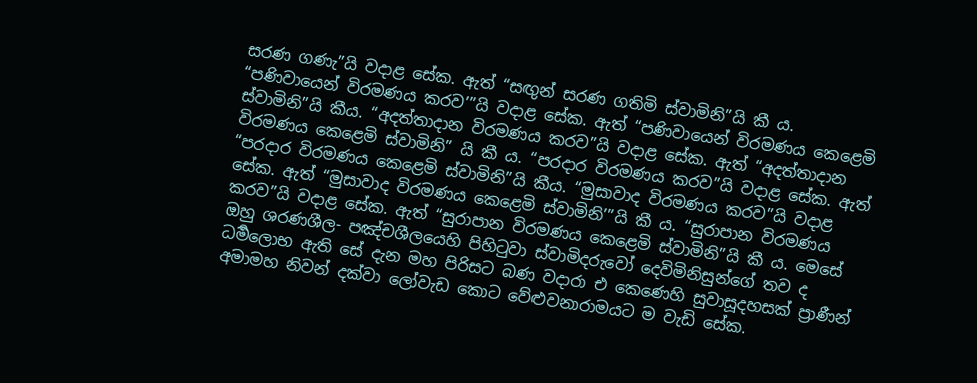සරණ ගණැ”යි වදාළ සේක. ඇත් “සඟුන් සරණ ගතිමි ස්වාමිනි”යි කී ය. “පණිවායෙන් විරමණය කරව’”යි වදාළ සේක. ඇත් “පණිවායෙන් විරමණය කෙළෙමි ස්වාමිනි”යි කීය. “අදත්තාදාන විරමණය කරව”යි වදාළ සේක. ඇත් “අදත්තාදාන විරමණය කෙළෙමි ස්වාමිනි” යි කී ය. “පරදාර විරමණය කරව”යි වදාළ සේක. ඇත් “පරදාර විරමණය කෙළෙමි ස්වාමිනි”යි කීය. “මුසාවාද විරමණය කරව”යි වදාළ සේක. ඇත් “මුසාවාද විරමණය කෙළෙමි ස්වාමිනි’”යි කී ය. “සුරාපාන විරමණය කරව”යි වදාළ සේක. ඇත් “සුරාපාන විරමණය කෙළෙමි ස්වාමිනි”යි කී ය. මෙසේ ඔහු ශරණශීල- පඤ්චශීලයෙහි පිහිටුවා ස්වාමිදරුවෝ දෙවිමිනිසුන්ගේ තව ද ධර්‍මලොභ ඇති සේ දැන මහ පිරිසට බණ වදාරා එ කෙණෙහි සුවාසූදහසක් ප්‍රාණීන් අමාමහ නිවන් දක්වා ලෝවැඩ කොට වේළුවනාරාමයට ම වැඩි සේක.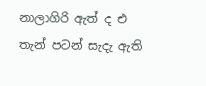නාලාගිරි ඇත් ද එ තැන් පටන් සැදැ ඇති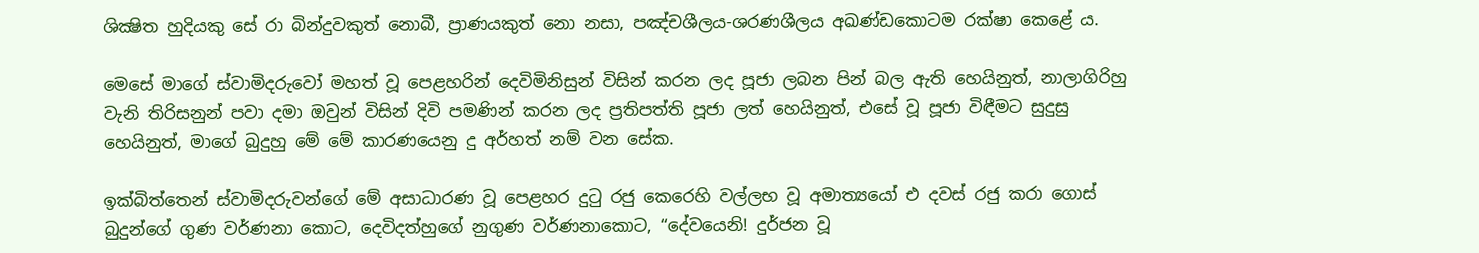ශික්‍ෂිත හුදියකු සේ රා බින්දුවකුත් නොබී, ප්‍රාණයකුත් නො නසා, පඤ්චශීලය-ශරණශීලය අඛණ්ඩකොටම රක්ෂා කෙළේ ය.

මෙසේ මාගේ ස්වාමිදරුවෝ මහත් වූ පෙළහරින් දෙවිමිනිසුන් විසින් කරන ලද පූජා ලබන පින් බල ඇති හෙයිනුත්, නාලාගිරිහු වැනි තිරිසනුන් පවා දමා ඔවුන් විසින් දිවි පමණින් කරන ලද ප්‍රතිපත්ති පූජා ලත් හෙයිනුත්, එසේ වූ පූජා විඳීමට සුදුසු හෙයිනුත්, මාගේ බුදුහු මේ මේ කාරණයෙනු දු අර්හත් නම් වන සේක.

ඉක්බිත්තෙන් ස්වාමිදරුවන්ගේ මේ අසාධාරණ වූ පෙළහර දුටු රජු කෙරෙහි වල්ලභ වූ අමාත්‍යයෝ එ දවස් රජු කරා ගොස් බුදුන්ගේ ගුණ වර්ණනා කොට, දෙවිදත්හුගේ නුගුණ වර්ණනාකොට, “දේවයෙනි! දුර්ජන වූ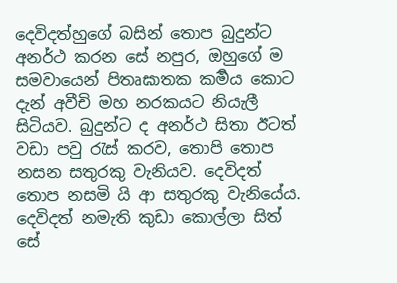දෙවිදත්හුගේ බසින් තොප බුදුන්ට අනර්ථ කරන සේ නපුර, ඔහුගේ ම සමවායෙන් පිතෘඝාතක කර්‍මය කොට දැන් අවීචි මහ නරකයට නියැලී සිටියව. බුදුන්ට ද අනර්ථ සිතා ඊටත් වඩා පවු රැස් කරව, තොපි තොප නසන සතුරකු වැනියව. දෙවිදත් තොප නසමි යි ආ සතුරකු වැනියේය. දෙවිදත් නමැති කුඩා කොල්ලා සිත් සේ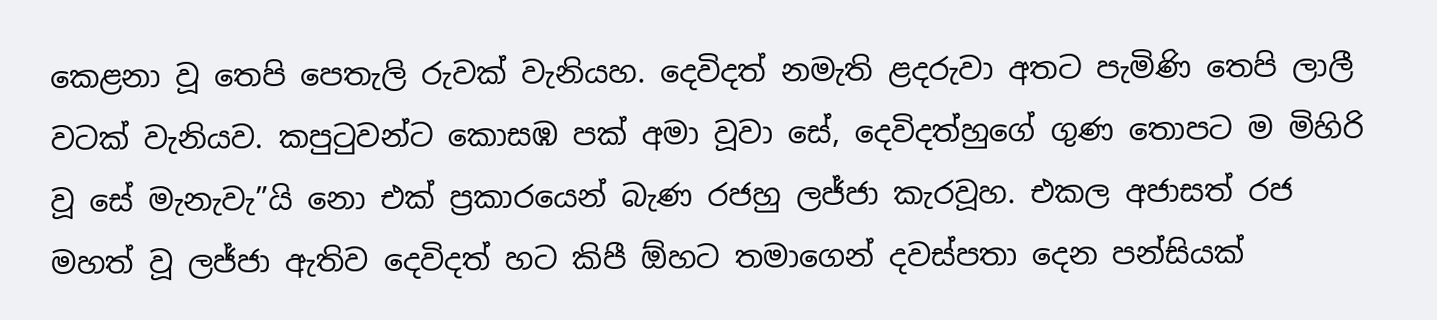කෙළනා වූ තෙපි පෙතැලි රුවක් වැනියහ. දෙවිදත් නමැති ළදරුවා අතට පැමිණි තෙපි ලාලී වටක් වැනියව. කපුටුවන්ට කොසඹ පක් අමා වූවා සේ, දෙවිදත්හුගේ ගුණ තොපට ම මිහිරි වූ සේ මැනැවැ”යි නො එක් ප්‍රකාරයෙන් බැණ රජහු ලජ්ජා කැරවූහ. එකල අජාසත් රජ මහත් වූ ලජ්ජා ඇතිව දෙවිදත් හට කිපී ඕහට තමාගෙන් දවස්පතා දෙන පන්සියක්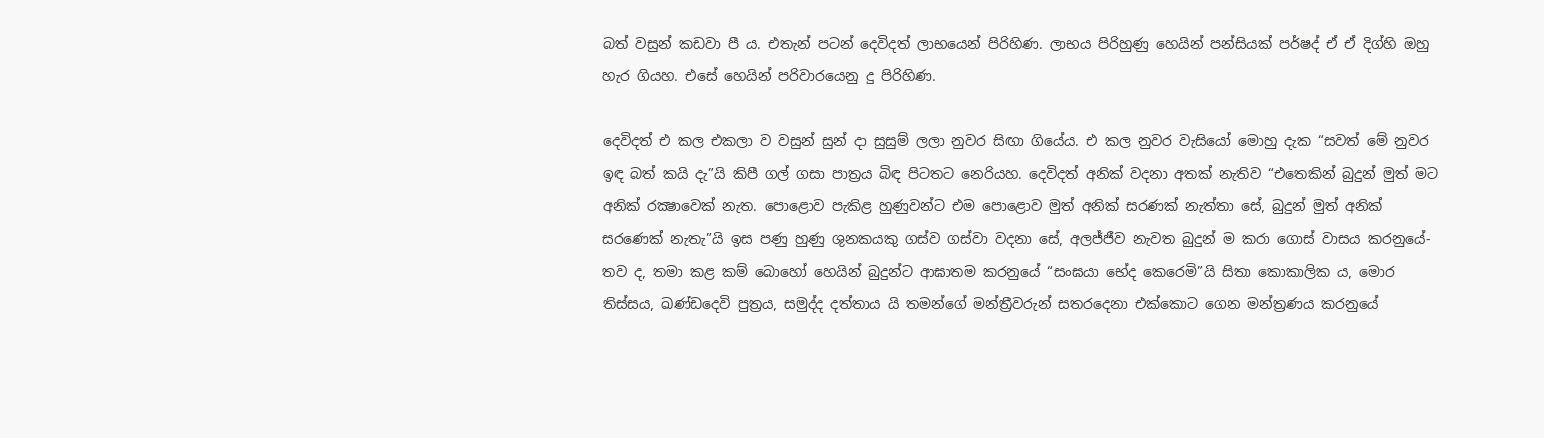බත් වසුන් කඩවා පී ය. එතැන් පටන් දෙවිදත් ලාභයෙන් පිරිහිණ. ලාභය පිරිහුණු හෙයින් පන්සියක් පර්ෂද් ඒ ඒ දිග්හි ඔහු හැර ගියහ. එසේ හෙයින් පරිවාරයෙනු දු පිරිහිණ.

දෙවිදත් එ කල එකලා ව වසුන් සුන් දා සුසුම් ලලා නුවර සිඟා ගියේය. එ කල නුවර වැසියෝ මොහු දැක “සවත් මේ නුවර ඉඳ බත් කයි දැ”යි කිපී ගල් ගසා පාත්‍රය බිඳ පිටතට නෙරියහ. දෙවිදත් අනික් වදනා අතක් නැතිව “එතෙකින් බුදුන් මුත් මට අනික් රක්‍ෂාවෙක් නැත. පොළොව පැකිළ හුණුවන්ට එම පොළොව මුත් අනික් සරණක් නැත්තා සේ, බුදුන් මුත් අනික් සරණෙක් නැතැ”යි ඉස පණු හුණු ශුනකයකු ගස්ව ගස්වා වදනා සේ, අලජ්ජීව නැවත බුදුන් ම කරා ගොස් වාසය කරනුයේ-තව ද, තමා කළ කම් බොහෝ හෙයින් බුදුන්ට ආඝාතම කරනුයේ “සංඝයා භේද කෙරෙමි”යි සිතා කොකාලික ය, මොර තිස්සය, ඛණ්ඩදෙවි පුත්‍රය, සමුද්ද දත්තාය යි තමන්ගේ මන්ත්‍රීවරුන් සතරදෙනා එක්කොට ගෙන මන්ත්‍රණය කරනුයේ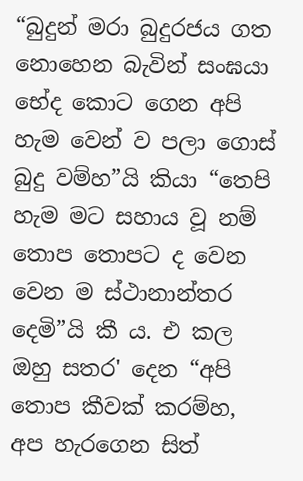“බුදුන් මරා බුදුරජය ගත නොහෙන බැවින් සංඝයා භේද කොට ගෙන අපි හැම වෙන් ව පලා ගොස් බුදු වම්හ”යි කියා “තෙපි හැම මට සහාය වූ නම් තොප තොපට ද වෙන වෙන ම ස්ථානාන්තර දෙමි”යි කී ය. එ කල ඔහු සතර' දෙන “අපි තොප කීවක් කරම්හ, අප හැරගෙන සිත්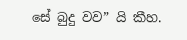සේ බුදු වව” යි කීහ.